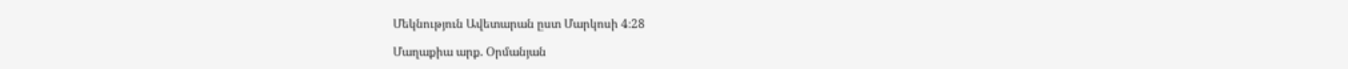Մեկնություն Ավետարան ըստ Մարկոսի 4։28

Մաղաքիա արք. Օրմանյան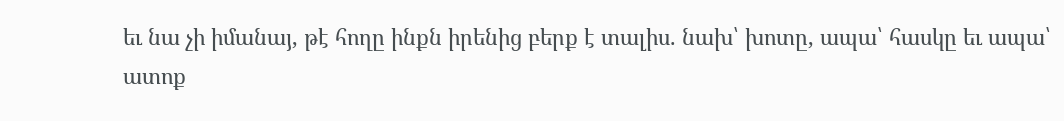եւ նա չի իմանայ, թէ հողը ինքն իրենից բերք է տալիս. նախ՝ խոտը, ապա՝ հասկը եւ ապա՝ ատոք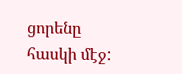ցորենը հասկի մէջ: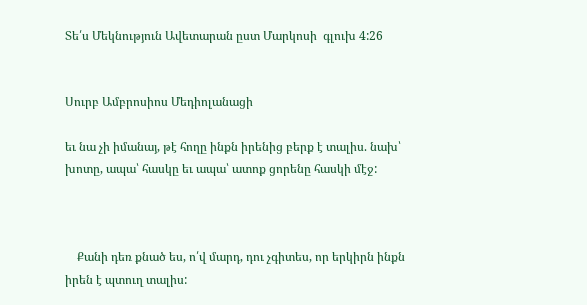Տե՛ս Մեկնություն Ավետարան ըստ Մարկոսի  գլուխ 4:26


Սուրբ Ամբրոսիոս Մեդիոլանացի

եւ նա չի իմանայ, թէ հողը ինքն իրենից բերք է տալիս. նախ՝ խոտը, ապա՝ հասկը եւ ապա՝ ատոք ցորենը հասկի մէջ:



    Քանի դեռ քնած ես, ո՛վ մարդ, դու չգիտես, որ երկիրն ինքն իրեն է պտուղ տալիս: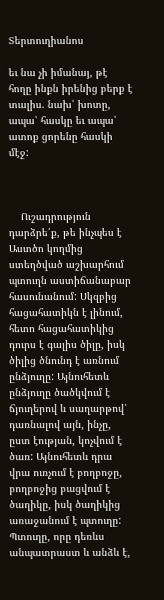Տերտուղիանոս

եւ նա չի իմանայ, թէ հողը ինքն իրենից բերք է տալիս. նախ՝ խոտը, ապա՝ հասկը եւ ապա՝ ատոք ցորենը հասկի մէջ:



    Ուշադրություն դարձրե՛ք, թե ինչպես է Աստծո կողմից ստեղծված աշխարհում պտուղն աստիճանաբար հասունանում: Սկզբից հացահատիկն է լինում, հետո հացահատիկից դուրս է գալիս ծիլը, իսկ ծիլից ծնունդ է առնում ընձյուղը: Այնուհետև ընձյուղը ծածկվում է ճյուղերով և սաղարթով՝ դառնալով այն, ինչը, ըստ էության, կոչվում է ծառ: Այնուհետև դրա վրա ուռչում է բողբոջը, բողբոջից բացվում է ծաղիկը, իսկ ծաղիկից առաջանում է պտուղը: Պտուղը, որը դեռևս անպատրաստ և անձև է,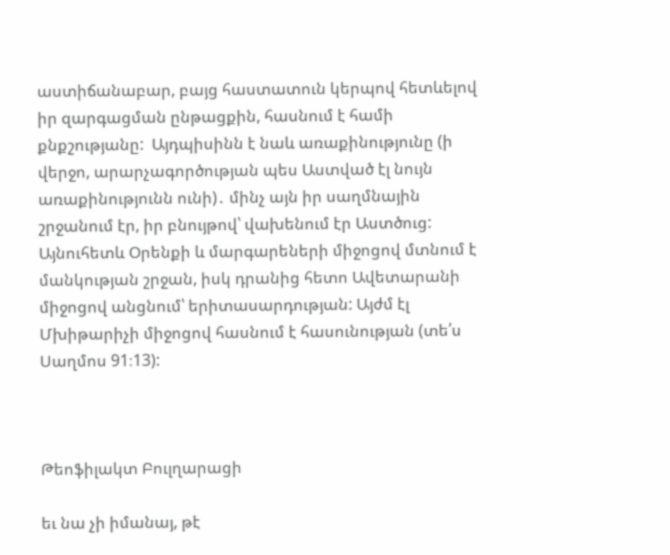աստիճանաբար, բայց հաստատուն կերպով հետևելով իր զարգացման ընթացքին, հասնում է համի քնքշությանը:  Այդպիսինն է նաև առաքինությունը (ի վերջո, արարչագործության պես Աստված էլ նույն առաքինությունն ունի)․ մինչ այն իր սաղմնային շրջանում էր, իր բնույթով՝ վախենում էր Աստծուց: Այնուհետև Օրենքի և մարգարեների միջոցով մտնում է մանկության շրջան, իսկ դրանից հետո Ավետարանի միջոցով անցնում՝ երիտասարդության: Այժմ էլ Մխիթարիչի միջոցով հասնում է հասունության (տե՛ս Սաղմոս 91։13):



Թեոֆիլակտ Բուլղարացի

եւ նա չի իմանայ, թէ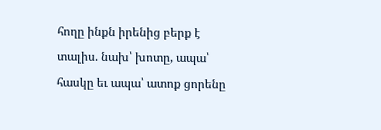հողը ինքն իրենից բերք է տալիս. նախ՝ խոտը, ապա՝ հասկը եւ ապա՝ ատոք ցորենը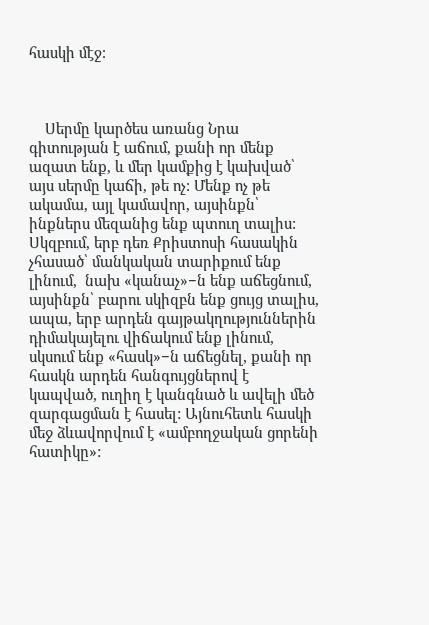հասկի մէջ:



    Սերմը կարծես առանց Նրա գիտության է աճում, քանի որ մենք ազատ ենք, և մեր կամքից է կախված՝ այս սերմը կաճի, թե ոչ: Մենք ոչ թե ակամա, այլ կամավոր, այսինքն՝ ինքներս մեզանից ենք պտուղ տալիս: Սկզբում, երբ դեռ Քրիստոսի հասակին չհասած՝ մանկական տարիքում ենք լինում,  նախ «կանաչ»−ն ենք աճեցնում, այսինքն՝ բարու սկիզբն ենք ցույց տալիս, ապա, երբ արդեն գայթակղություններին դիմակայելու վիճակում ենք լինում, սկսում ենք «հասկ»−ն աճեցնել, քանի որ հասկն արդեն հանգույցներով է կապված, ուղիղ է կանգնած և ավելի մեծ զարգացման է հասել: Այնուհետև հասկի մեջ ձևավորվում է «ամբողջական ցորենի հատիկը»: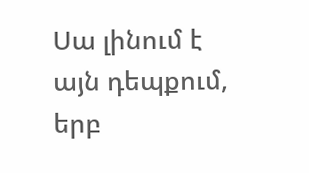Սա լինում է այն դեպքում, երբ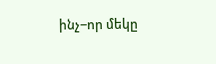ինչ−որ մեկը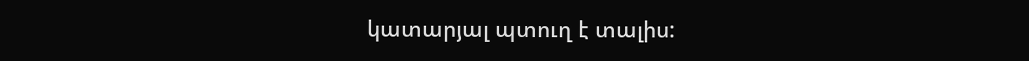կատարյալ պտուղ է տալիս: